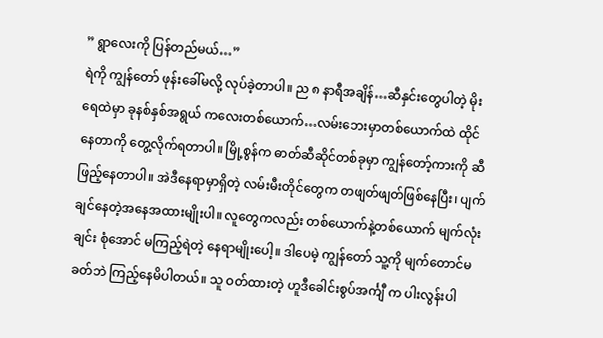” ရွာလေးကို ပြန်တည်မယ်…”
ရဲကို ကျွန်တော် ဖုန်းခေါ်မလို့ လုပ်ခဲ့တာပါ။ ည ၈ နာရီအချိန်…ဆီနှင်းတွေပါတဲ့ မိုးရေထဲမှာ ခုနစ်နှစ်အရွယ် ကလေးတစ်ယောက်…လမ်းဘေးမှာတစ်ယောက်ထဲ ထိုင်နေတာကို တွေ့လိုက်ရတာပါ။ မြို့စွန်က ဓာတ်ဆီဆိုင်တစ်ခုမှာ ကျွန်တော့်ကားကို ဆီဖြည့်နေတာပါ။ အဲဒီနေရာမှာရှိတဲ့ လမ်းမီးတိုင်တွေက တဖျတ်ဖျတ်ဖြစ်နေပြီး၊ ပျက်ချင်နေတဲ့အနေအထားမျိုးပါ။ လူတွေကလည်း တစ်ယောက်နဲ့တစ်ယောက် မျက်လုံးချင်း စုံအောင် မကြည့်ရဲတဲ့ နေရာမျိုးပေါ့။ ဒါပေမဲ့ ကျွန်တော် သူ့ကို မျက်တောင်မခတ်ဘဲ ကြည့်နေမိပါတယ်။ သူ ဝတ်ထားတဲ့ ဟူဒီခေါင်းစွပ်အင်္ကျီ က ပါးလွန်းပါ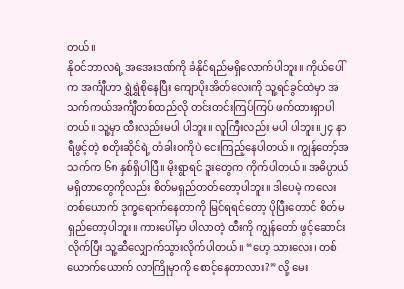တယ်။
နိုဝင်ဘာလရဲ့ အအေးဒဏ်ကို ခံနိုင်ရည်မရှိလောက်ပါဘူး။ ကိုယ်ပေါ်က အင်္ကျီဟာ ရွှဲရွှဲစိုနေပြီး ကျောပိုးအိတ်လေးကို သူ့ရင်ခွင်ထဲမှာ အသက်ကယ်အင်္ကျီတစ်ထည်လို တင်းတင်းကြပ်ကြပ် ဖက်ထားရှာပါတယ်။ သူ့မှာ ထီးလည်းမပါ ပါဘူး။ လူကြီးလည်း မပါ ပါဘူး။၂၄ နာရီဖွင့်တဲ့ စတိုးဆိုင်ရဲ့ တံခါးဝကိုပဲ ငေးကြည့်နေပါတယ်။ ကျွန်တော့်အသက်က ၆၈ နှစ်ရှိပါပြီ။ မိုးရွာရင် ဒူးတွေက ကိုက်ပါတယ်။ အဓိပ္ပာယ်မရှိတာတွေကိုလည်း စိတ်မရှည်တတ်တော့ပါဘူး။ ဒါပေမဲ့ ကလေးတစ်ယောက် ဒုက္ခရောက်နေတာကို မြင်ရရင်တော့ ပိုပြီးတောင် စိတ်မရှည်တော့ပါဘူး။ ကားပေါ်မှာ ပါလာတဲ့ ထီးကို ကျွန်တော် ဖွင့်ဆောင်းလိုက်ပြီး သူ့ဆီလျှောက်သွားလိုက်ပါတယ်။ “ဟေ့ သားလေး၊ တစ်ယောက်ယောက် လာကြိုမှာကို စောင့်နေတာလား?” လို့ မေး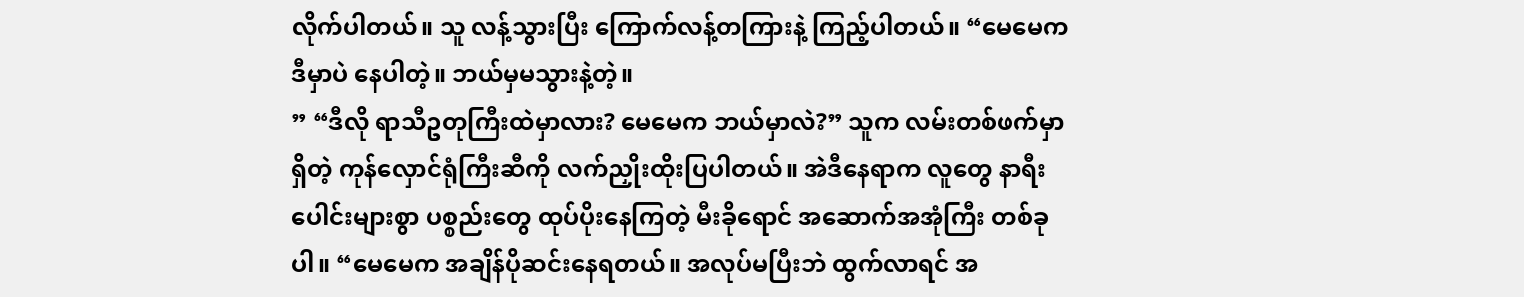လိုက်ပါတယ်။ သူ လန့်သွားပြီး ကြောက်လန့်တကြားနဲ့ ကြည့်ပါတယ်။ “မေမေက ဒီမှာပဲ နေပါတဲ့။ ဘယ်မှမသွားနဲ့တဲ့။
” “ဒီလို ရာသီဥတုကြီးထဲမှာလား? မေမေက ဘယ်မှာလဲ?” သူက လမ်းတစ်ဖက်မှာရှိတဲ့ ကုန်လှောင်ရုံကြီးဆီကို လက်ညှိုးထိုးပြပါတယ်။ အဲဒီနေရာက လူတွေ နာရီးပေါင်းများစွာ ပစ္စည်းတွေ ထုပ်ပိုးနေကြတဲ့ မီးခိုရောင် အဆောက်အအုံကြီး တစ်ခုပါ။ “မေမေက အချိန်ပိုဆင်းနေရတယ်။ အလုပ်မပြီးဘဲ ထွက်လာရင် အ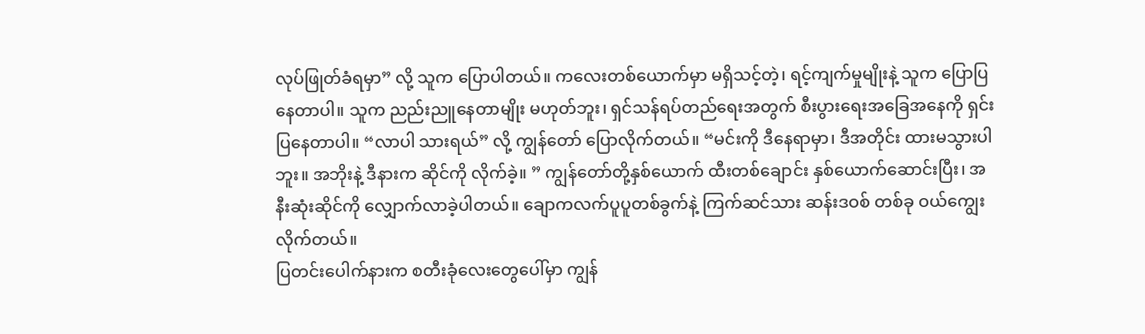လုပ်ဖြုတ်ခံရမှာ” လို့ သူက ပြောပါတယ်။ ကလေးတစ်ယောက်မှာ မရှိသင့်တဲ့၊ ရင့်ကျက်မှုမျိုးနဲ့ သူက ပြောပြနေတာပါ။ သူက ညည်းညူနေတာမျိုး မဟုတ်ဘူး၊ ရှင်သန်ရပ်တည်ရေးအတွက် စီးပွားရေးအခြေအနေကို ရှင်းပြနေတာပါ။ “လာပါ သားရယ်” လို့ ကျွန်တော် ပြောလိုက်တယ်။ “မင်းကို ဒီနေရာမှာ၊ ဒီအတိုင်း ထားမသွားပါဘူး။ အဘိုးနဲ့ ဒီနားက ဆိုင်ကို လိုက်ခဲ့။ ” ကျွန်တော်တို့နှစ်ယောက် ထီးတစ်ချောင်း နှစ်ယောက်ဆောင်းပြီး၊ အနီးဆုံးဆိုင်ကို လျှောက်လာခဲ့ပါတယ်။ ချောကလက်ပူပူတစ်ခွက်နဲ့ ကြက်ဆင်သား ဆန်းဒဝစ် တစ်ခု ဝယ်ကျွေးလိုက်တယ်။
ပြတင်းပေါက်နားက စတီးခုံလေးတွေပေါ်မှာ ကျွန်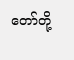တော်တို့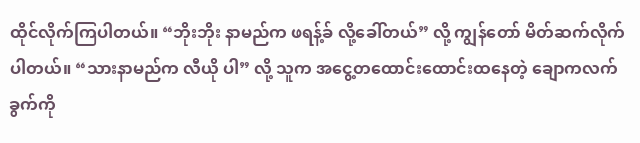ထိုင်လိုက်ကြပါတယ်။ “ဘိုးဘိုး နာမည်က ဖရန့်ခ် လို့ခေါ်တယ်” လို့ ကျွန်တော် မိတ်ဆက်လိုက်ပါတယ်။ “သားနာမည်က လီယို ပါ” လို့ သူက အငွေ့တထောင်းထောင်းထနေတဲ့ ချောကလက် ခွက်ကို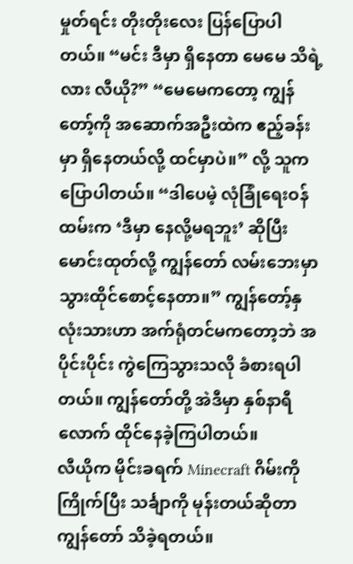မှုတ်ရင်း တိုးတိုးလေး ပြန်ပြောပါတယ်။ “မင်း ဒီမှာ ရှိနေတာ မေမေ သိရဲ့လား လီယို?” “မေမေကတော့ ကျွန်တော့်ကို အဆောက်အဦးထဲက ဧည့်ခန်းမှာ ရှိနေတယ်လို့ ထင်မှာပဲ။” လို့ သူက ပြောပါတယ်။ “ဒါပေမဲ့ လုံခြုံရေးဝန်ထမ်းက ‘ဒီမှာ နေလို့မရဘူး’ ဆိုပြီး မောင်းထုတ်လို့ ကျွန်တော် လမ်းဘေးမှာ သွားထိုင်စောင့်နေတာ။” ကျွန်တော့်နှလုံးသားဟာ အက်ရုံတင်မကတော့ဘဲ အပိုင်းပိုင်း ကွဲကြေသွားသလို ခံစားရပါတယ်။ ကျွန်တော်တို့ အဲဒီမှာ နှစ်နာရီလောက် ထိုင်နေခဲ့ကြပါတယ်။
လီယိုက မိုင်းခရက် Minecraft ဂိမ်းကို ကြိုက်ပြီး သင်္ချာကို မုန်းတယ်ဆိုတာ ကျွန်တော် သိခဲ့ရတယ်။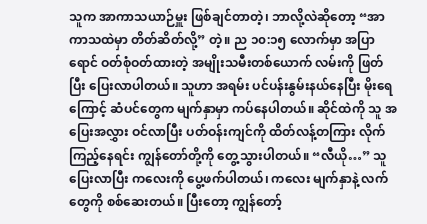သူက အာကာသယာဉ်မှူး ဖြစ်ချင်တာတဲ့၊ ဘာလို့လဲဆိုတော့ “အာကာသထဲမှာ တိတ်ဆိတ်လို့” တဲ့။ ည ၁၀:၁၅ လောက်မှာ အပြာရောင် ဝတ်စုံဝတ်ထားတဲ့ အမျိုးသမီးတစ်ယောက် လမ်းကို ဖြတ်ပြီး ပြေးလာပါတယ်။ သူဟာ အရမ်း ပင်ပန်းနွမ်းနယ်နေပြီး မိုးရေကြောင့် ဆံပင်တွေက မျက်နှာမှာ ကပ်နေပါတယ်။ ဆိုင်ထဲကို သူ အပြေးအလွှား ဝင်လာပြီး ပတ်ဝန်းကျင်ကို ထိတ်လန့်တကြား လိုက်ကြည့်နေရင်း ကျွန်တော်တို့ကို တွေ့သွားပါတယ်။ “လီယို…” သူ ပြေးလာပြီး ကလေးကို ပွေ့ဖက်ပါတယ်၊ ကလေး မျက်နှာနဲ့ လက်တွေကို စစ်ဆေးတယ်။ ပြီးတော့ ကျွန်တော့်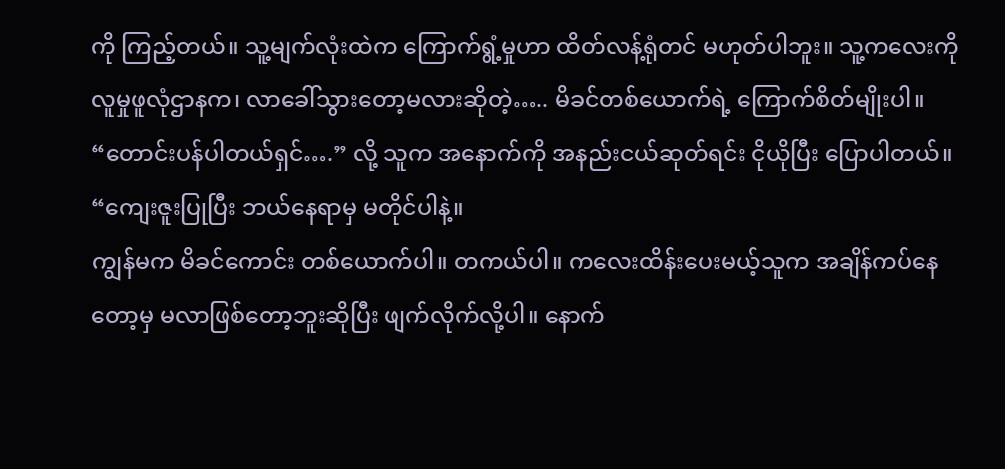ကို ကြည့်တယ်။ သူ့မျက်လုံးထဲက ကြောက်ရွံ့မှုဟာ ထိတ်လန့်ရုံတင် မဟုတ်ပါဘူး။ သူ့ကလေးကို လူမှုဖူလုံဌာနက၊ လာခေါ်သွားတော့မလားဆိုတဲ့….. မိခင်တစ်ယောက်ရဲ့ ကြောက်စိတ်မျိုးပါ။ “တောင်းပန်ပါတယ်ရှင်….” လို့ သူက အနောက်ကို အနည်းငယ်ဆုတ်ရင်း ငိုယိုပြီး ပြောပါတယ်။ “ကျေးဇူးပြုပြီး ဘယ်နေရာမှ မတိုင်ပါနဲ့။
ကျွန်မက မိခင်ကောင်း တစ်ယောက်ပါ။ တကယ်ပါ။ ကလေးထိန်းပေးမယ့်သူက အချိန်ကပ်နေတော့မှ မလာဖြစ်တော့ဘူးဆိုပြီး ဖျက်လိုက်လို့ပါ။ နောက်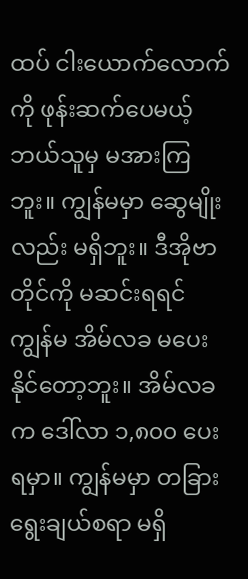ထပ် ငါးယောက်လောက်ကို ဖုန်းဆက်ပေမယ့် ဘယ်သူမှ မအားကြဘူး။ ကျွန်မမှာ ဆွေမျိုးလည်း မရှိဘူး။ ဒီအိုဗာတိုင်ကို မဆင်းရရင် ကျွန်မ အိမ်လခ မပေးနိုင်တော့ဘူး။ အိမ်လခက ဒေါ်လာ ၁,၈၀၀ ပေးရမှာ။ ကျွန်မမှာ တခြားရွေးချယ်စရာ မရှိ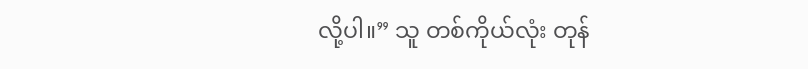လို့ပါ။” သူ တစ်ကိုယ်လုံး တုန်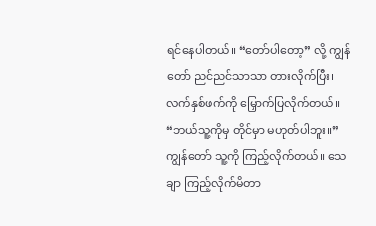ရင်နေပါတယ်။ “တော်ပါတော့” လို့ ကျွန်တော် ညင်ညင်သာသာ တားလိုက်ပြီး၊ လက်နှစ်ဖက်ကို မြှောက်ပြလိုက်တယ်။ “ဘယ်သူ့ကိုမှ တိုင်မှာ မဟုတ်ပါဘူး။” ကျွန်တော် သူ့ကို ကြည့်လိုက်တယ်။ သေချာ ကြည့်လိုက်မိတာ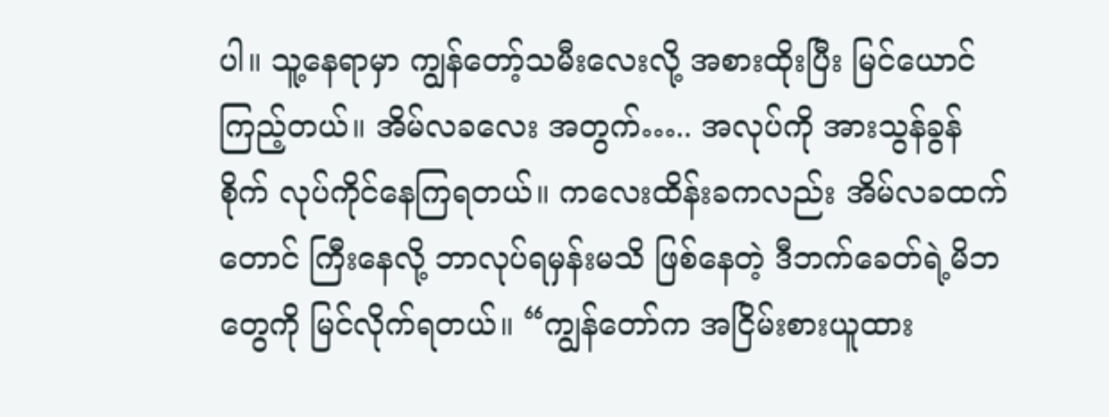ပါ။ သူ့နေရာမှာ ကျွန်တော့်သမီးလေးလို့ အစားထိုးပြီး မြင်ယောင်ကြည့်တယ်။ အိမ်လခလေး အတွက်….. အလုပ်ကို အားသွန်ခွန်စိုက် လုပ်ကိုင်နေကြရတယ်။ ကလေးထိန်းခကလည်း အိမ်လခထက်တောင် ကြီးနေလို့ ဘာလုပ်ရမှန်းမသိ ဖြစ်နေတဲ့ ဒီဘက်ခေတ်ရဲ့မိဘတွေကို မြင်လိုက်ရတယ်။ “ကျွန်တော်က အငြိမ်းစားယူထား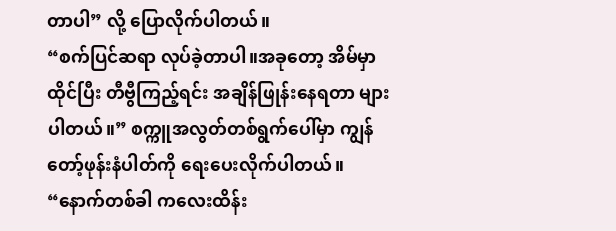တာပါ” လို့ ပြောလိုက်ပါတယ်။
“စက်ပြင်ဆရာ လုပ်ခဲ့တာပါ။အခုတော့ အိမ်မှာ ထိုင်ပြီး တီဗွီကြည့်ရင်း အချိန်ဖြုန်းနေရတာ များပါတယ်။” စက္ကူအလွတ်တစ်ရွက်ပေါ်မှာ ကျွန်တော့်ဖုန်းနံပါတ်ကို ရေးပေးလိုက်ပါတယ်။ “နောက်တစ်ခါ ကလေးထိန်း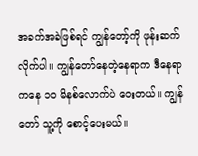အခက်အခဲဖြစ်ရင် ကျွန်တော့်ကို ဖုန်းဆက်လိုက်ပါ။ ကျွန်တော်နေတဲ့နေရာက ဒီနေရာကနေ ၁၀ မိနစ်လောက်ပဲ ဝေးတယ်။ ကျွန်တော် သူ့ကို စောင့်ပေးမယ်။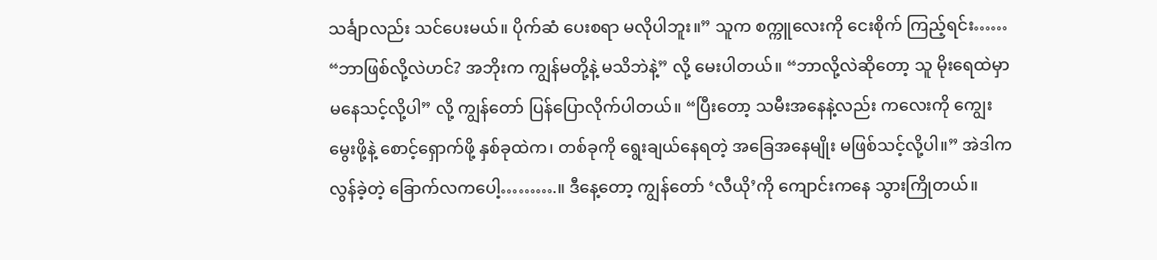သင်္ချာလည်း သင်ပေးမယ်။ ပိုက်ဆံ ပေးစရာ မလိုပါဘူး။” သူက စက္ကူလေးကို ငေးစိုက် ကြည့်ရင်း…… “ဘာဖြစ်လို့လဲဟင်? အဘိုးက ကျွန်မတို့နဲ့ မသိဘဲနဲ့” လို့ မေးပါတယ်။ “ဘာလို့လဲဆိုတော့ သူ မိုးရေထဲမှာ မနေသင့်လို့ပါ” လို့ ကျွန်တော် ပြန်ပြောလိုက်ပါတယ်။ “ပြီးတော့ သမီးအနေနဲ့လည်း ကလေးကို ကျွေးမွေးဖို့နဲ့ စောင့်ရှောက်ဖို့ နှစ်ခုထဲက၊ တစ်ခုကို ရွေးချယ်နေရတဲ့ အခြေအနေမျိုး မဖြစ်သင့်လို့ပါ။” အဲဒါက လွန်ခဲ့တဲ့ ခြောက်လကပေါ့……….။ ဒီနေ့တော့ ကျွန်တော် ‘လီယို’ကို ကျောင်းကနေ သွားကြိုတယ်။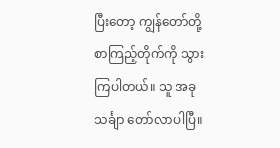ပြီးတော့ ကျွန်တော်တို့ စာကြည့်တိုက်ကို သွားကြပါတယ်။ သူ အခု သင်္ချာ တော်လာပါပြီ။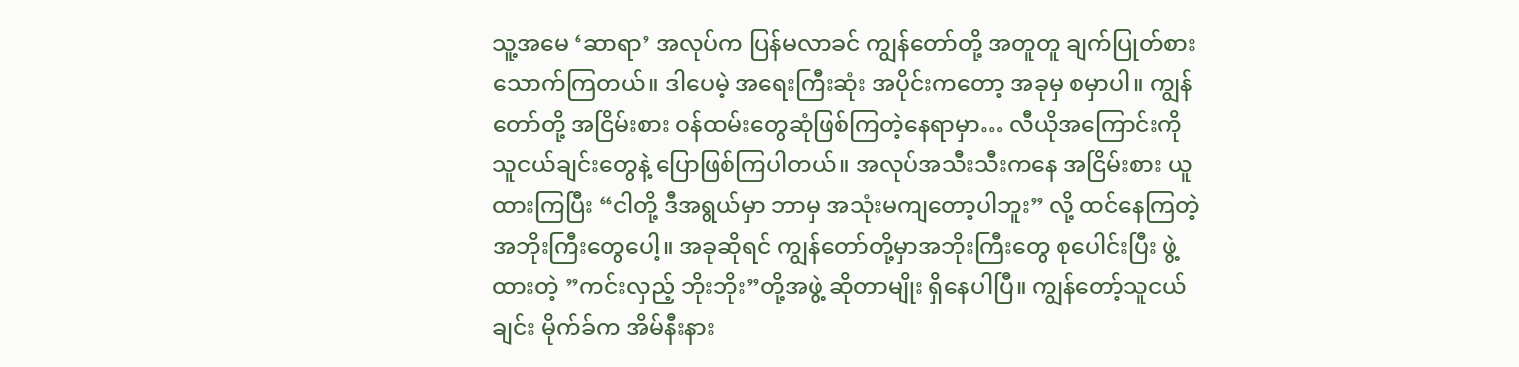သူ့အမေ ‘ဆာရာ’ အလုပ်က ပြန်မလာခင် ကျွန်တော်တို့ အတူတူ ချက်ပြုတ်စားသောက်ကြတယ်။ ဒါပေမဲ့ အရေးကြီးဆုံး အပိုင်းကတော့ အခုမှ စမှာပါ။ ကျွန်တော်တို့ အငြိမ်းစား ဝန်ထမ်းတွေဆုံဖြစ်ကြတဲ့နေရာမှာ… လီယိုအကြောင်းကို သူငယ်ချင်းတွေနဲ့ ပြောဖြစ်ကြပါတယ်။ အလုပ်အသီးသီးကနေ အငြိမ်းစား ယူထားကြပြီး “ငါတို့ ဒီအရွယ်မှာ ဘာမှ အသုံးမကျတော့ပါဘူး” လို့ ထင်နေကြတဲ့ အဘိုးကြီးတွေပေါ့။ အခုဆိုရင် ကျွန်တော်တို့မှာအဘိုးကြီးတွေ စုပေါင်းပြီး ဖွဲ့ထားတဲ့ ”ကင်းလှည့် ဘိုးဘိုး”တို့အဖွဲ့ ဆိုတာမျိုး ရှိနေပါပြီ။ ကျွန်တော့်သူငယ်ချင်း မိုက်ခ်က အိမ်နီးနား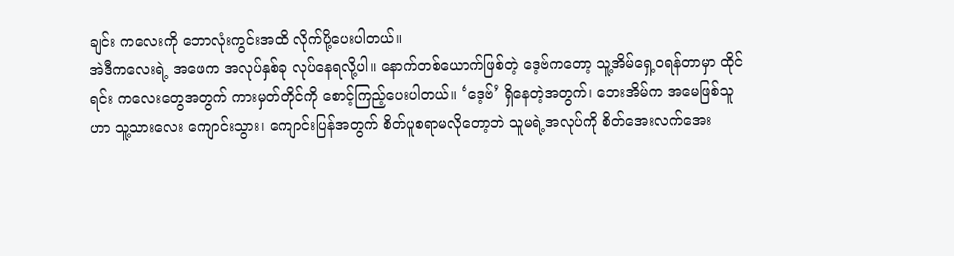ချင်း ကလေးကို ဘောလုံးကွင်းအထိ လိုက်ပို့ပေးပါတယ်။
အဲဒီကလေးရဲ့ အဖေက အလုပ်နှစ်ခု လုပ်နေရလို့ပါ။ နောက်တစ်ယောက်ဖြစ်တဲ့ ဒေ့ဗ်ကတော့ သူ့အိမ်ရှေ့ဝရန်တာမှာ ထိုင်ရင်း ကလေးတွေအတွက် ကားမှတ်တိုင်ကို စောင့်ကြည့်ပေးပါတယ်။ ‘ဒေ့ဗ်’ ရှိနေတဲ့အတွက်၊ ဘေးအိမ်က အမေဖြစ်သူဟာ သူ့သားလေး ကျောင်းသွား၊ ကျောင်းပြန်အတွက် စိတ်ပူစရာမလိုတော့ဘဲ သူမရဲ့အလုပ်ကို စိတ်အေးလက်အေး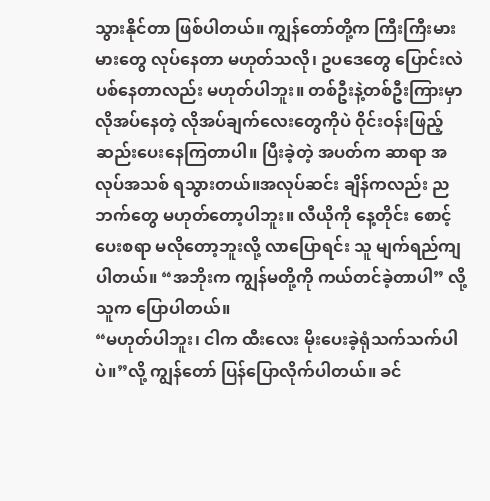သွားနိုင်တာ ဖြစ်ပါတယ်။ ကျွန်တော်တို့က ကြီးကြီးမားမားတွေ လုပ်နေတာ မဟုတ်သလို၊ ဥပဒေတွေ ပြောင်းလဲပစ်နေတာလည်း မဟုတ်ပါဘူး။ တစ်ဦးနဲ့တစ်ဦးကြားမှာ လိုအပ်နေတဲ့ လိုအပ်ချက်လေးတွေကိုပဲ ဝိုင်းဝန်းဖြည့်ဆည်းပေးနေကြတာပါ။ ပြီးခဲ့တဲ့ အပတ်က ဆာရာ အလုပ်အသစ် ရသွားတယ်။အလုပ်ဆင်း ချိန်ကလည်း ညဘက်တွေ မဟုတ်တော့ပါဘူး။ လီယိုကို နေ့တိုင်း စောင့်ပေးစရာ မလိုတော့ဘူးလို့ လာပြောရင်း သူ မျက်ရည်ကျပါတယ်။ “အဘိုးက ကျွန်မတို့ကို ကယ်တင်ခဲ့တာပါ” လို့ သူက ပြောပါတယ်။
“မဟုတ်ပါဘူး၊ ငါက ထီးလေး မိုးပေးခဲ့ရုံသက်သက်ပါပဲ။”လို့ ကျွန်တော် ပြန်ပြောလိုက်ပါတယ်။ ခင်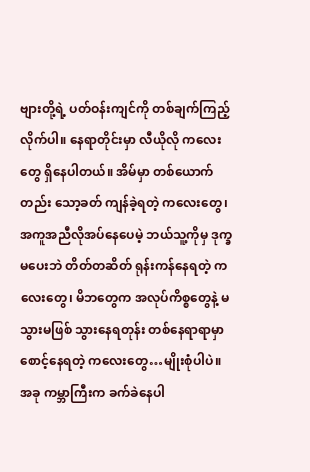ဗျားတို့ရဲ့ ပတ်ဝန်းကျင်ကို တစ်ချက်ကြည့်လိုက်ပါ။ နေရာတိုင်းမှာ လီယိုလို ကလေးတွေ ရှိနေပါတယ်။ အိမ်မှာ တစ်ယောက်တည်း သော့ခတ် ကျန်ခဲ့ရတဲ့ ကလေးတွေ၊အကူအညီလိုအပ်နေပေမဲ့ ဘယ်သူ့ကိုမှ ဒုက္ခမပေးဘဲ တိတ်တဆိတ် ရုန်းကန်နေရတဲ့ ကလေးတွေ၊ မိဘတွေက အလုပ်ကိစ္စတွေနဲ့ မသွားမဖြစ် သွားနေရတုန်း တစ်နေရာရာမှာ စောင့်နေရတဲ့ ကလေးတွေ…မျိုးစုံပါပဲ။ အခု ကမ္ဘာကြီးက ခက်ခဲနေပါ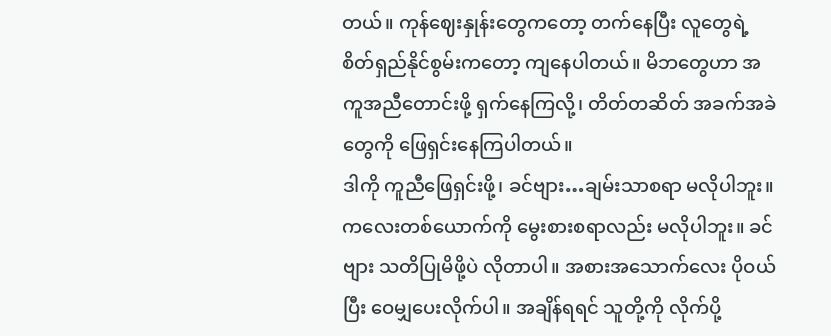တယ်။ ကုန်ဈေးနှုန်းတွေကတော့ တက်နေပြီး လူတွေရဲ့ စိတ်ရှည်နိုင်စွမ်းကတော့ ကျနေပါတယ်။ မိဘတွေဟာ အကူအညီတောင်းဖို့ ရှက်နေကြလို့၊ တိတ်တဆိတ် အခက်အခဲတွေကို ဖြေရှင်းနေကြပါတယ်။
ဒါကို ကူညီဖြေရှင်းဖို့၊ ခင်ဗျား…ချမ်းသာစရာ မလိုပါဘူး။ ကလေးတစ်ယောက်ကို မွေးစားစရာလည်း မလိုပါဘူး။ ခင်ဗျား သတိပြုမိဖို့ပဲ လိုတာပါ။ အစားအသောက်လေး ပိုဝယ်ပြီး ဝေမျှပေးလိုက်ပါ။ အချိန်ရရင် သူတို့ကို လိုက်ပို့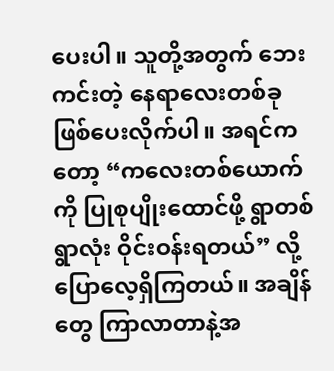ပေးပါ။ သူတို့အတွက် ဘေးကင်းတဲ့ နေရာလေးတစ်ခု ဖြစ်ပေးလိုက်ပါ။ အရင်ကတော့ “ကလေးတစ်ယောက်ကို ပြုစုပျိုးထောင်ဖို့ ရွာတစ်ရွာလုံး ဝိုင်းဝန်းရတယ်” လို့ ပြောလေ့ရှိကြတယ်။ အချိန်တွေ ကြာလာတာနဲ့အ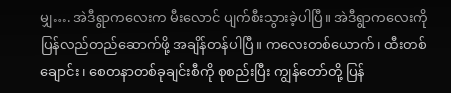မျှ…. အဲဒီရွာကလေးက မီးလောင် ပျက်စီးသွားခဲ့ပါပြီ။ အဲဒီရွာကလေးကို ပြန်လည်တည်ဆောက်ဖို့ အချိန်တန်ပါပြီ။ ကလေးတစ်ယောက်၊ ထီးတစ်ချောင်း၊ စေတနာတစ်ခုချင်းစီကို စုစည်းပြီး ကျွန်တော်တို့ ပြန်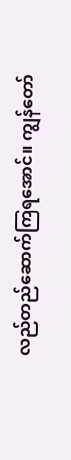လည်တည်ဆောက်ကြရအောင်။ ကျွန်တော်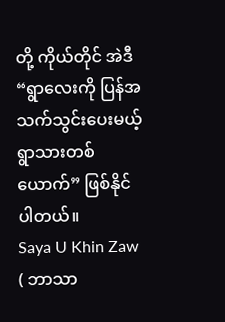တို့ ကိုယ်တိုင် အဲဒီ “ရွာလေးကို ပြန်အသက်သွင်းပေးမယ့် ရွာသားတစ်ယောက်” ဖြစ်နိုင်ပါတယ်။
Saya U Khin Zaw ( ဘာသာ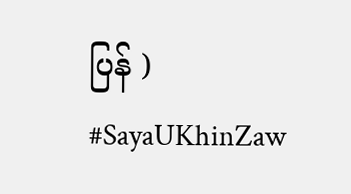ပြန် )
#SayaUKhinZaw